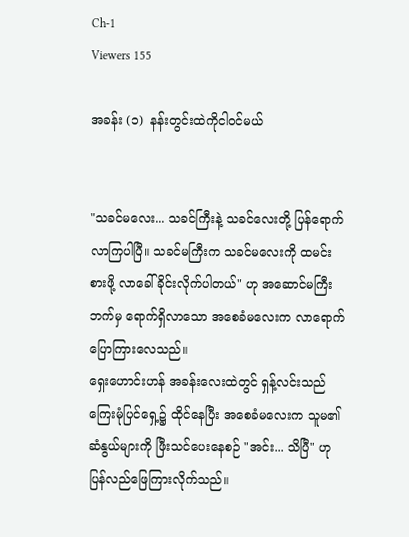Ch-1
Viewers 155

အခန်း (၁)  နန်းတွင်းထဲကိုငါဝင်မယ်


"သခင်မလေး... သခင်ကြီးနဲ့ သခင်လေးတို့ ပြန်ရောက်လာကြပါပြီ။ သခင်မကြီးက သခင်မလေးကို ထမင်းစားဖို့ လာခေါ်ခိုင်းလိုက်ပါတယ်" ဟု အဆောင်မကြီးဘက်မှ ရောက်ရှိလာသော အစေခံမလေးက လာရောက်ပြောကြားလေသည်။
ရှေးဟောင်းဟန် အခန်းလေးထဲတွင် ရှန့်လင်းသည် ကြေးမုံပြင်ရှေ့၌ ထိုင်နေပြီး အစေခံမလေးက သူမ၏ဆံနွယ်များကို ဖြီးသင်ပေးနေစဉ် "အင်း... သိပြီ" ဟု ပြန်လည်ဖြေကြားလိုက်သည်။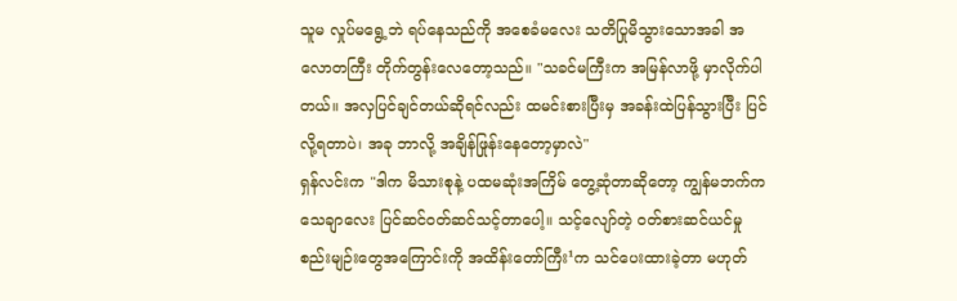သူမ လှုပ်မရွေ့ဘဲ ရပ်နေသည်ကို အစေခံမလေး သတိပြုမိသွားသောအခါ အလောတကြီး တိုက်တွန်းလေတော့သည်။ "သခင်မကြီးက အမြန်လာဖို့ မှာလိုက်ပါတယ်။ အလှပြင်ချင်တယ်ဆိုရင်လည်း ထမင်းစားပြီးမှ အခန်းထဲပြန်သွားပြီး ပြင်လို့ရတာပဲ၊ အခု ဘာလို့ အချိန်ဖြုန်းနေတော့မှာလဲ"
ရှန်လင်းက "ဒါက မိသားစုနဲ့ ပထမဆုံးအကြိမ် တွေ့ဆုံတာဆိုတော့ ကျွန်မဘက်က သေချာလေး ပြင်ဆင်ဝတ်ဆင်သင့်တာပေါ့။ သင့်လျော်တဲ့ ဝတ်စားဆင်ယင်မှု စည်းမျဉ်းတွေအကြောင်းကို အထိန်းတော်ကြီး¹က သင်ပေးထားခဲ့တာ မဟုတ်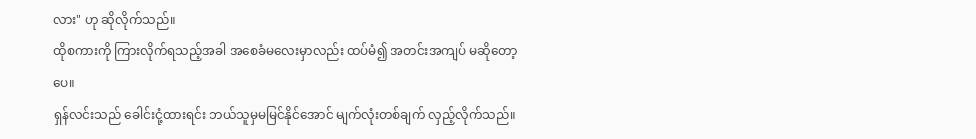လား" ဟု ဆိုလိုက်သည်။
ထိုစကားကို ကြားလိုက်ရသည့်အခါ အစေခံမလေးမှာလည်း ထပ်မံ၍ အတင်းအကျပ် မဆိုတော့ပေ။
ရှန်လင်းသည် ခေါင်းငုံ့ထားရင်း ဘယ်သူမှမမြင်နိုင်အောင် မျက်လုံးတစ်ချက် လှည့်လိုက်သည်။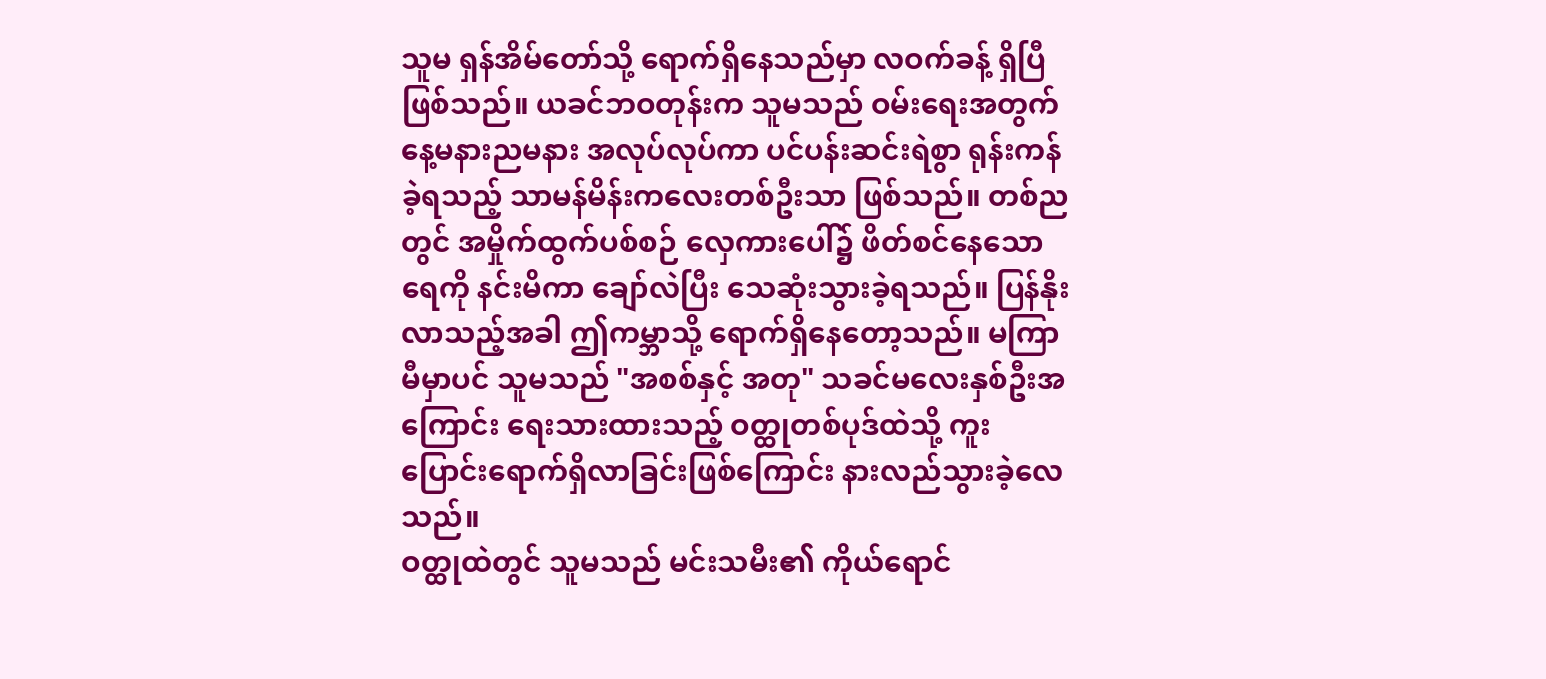သူမ ရှန်အိမ်တော်သို့ ရောက်ရှိနေသည်မှာ လဝက်ခန့် ရှိပြီဖြစ်သည်။ ယခင်ဘဝတုန်းက သူမသည် ဝမ်းရေးအတွက် နေ့မနားညမနား အလုပ်လုပ်ကာ ပင်ပန်းဆင်းရဲစွာ ရုန်းကန်ခဲ့ရသည့် သာမန်မိန်းကလေးတစ်ဦးသာ ဖြစ်သည်။ တစ်ညတွင် အမှိုက်ထွက်ပစ်စဉ် လှေကားပေါ်၌ ဖိတ်စင်နေသောရေကို နင်းမိကာ ချော်လဲပြီး သေဆုံးသွားခဲ့ရသည်။ ပြန်နိုးလာသည့်အခါ ဤကမ္ဘာသို့ ရောက်ရှိနေတော့သည်။ မကြာမီမှာပင် သူမသည် "အစစ်နှင့် အတု" သခင်မလေးနှစ်ဦးအကြောင်း ရေးသားထားသည့် ဝတ္ထုတစ်ပုဒ်ထဲသို့ ကူးပြောင်းရောက်ရှိလာခြင်းဖြစ်ကြောင်း နားလည်သွားခဲ့လေသည်။
ဝတ္ထုထဲတွင် သူမသည် မင်းသမီး၏ ကိုယ်ရောင်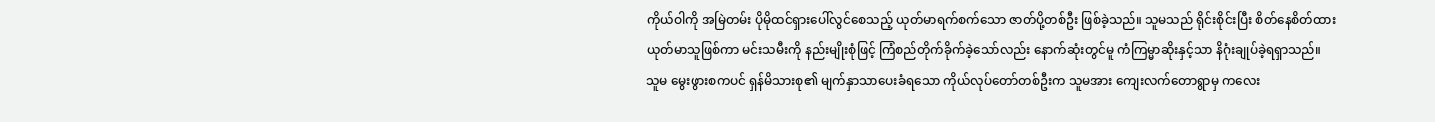ကိုယ်ဝါကို အမြဲတမ်း ပိုမိုထင်ရှားပေါ်လွင်စေသည့် ယုတ်မာရက်စက်သော ဇာတ်ပို့တစ်ဦး ဖြစ်ခဲ့သည်။ သူမသည် ရိုင်းစိုင်းပြီး စိတ်နေစိတ်ထား ယုတ်မာသူဖြစ်ကာ မင်းသမီးကို နည်းမျိုးစုံဖြင့် ကြံစည်တိုက်ခိုက်ခဲ့သော်လည်း နောက်ဆုံးတွင်မူ ကံကြမ္မာဆိုးနှင့်သာ နိဂုံးချုပ်ခဲ့ရရှာသည်။
သူမ မွေးဖွားစကပင် ရှန်မိသားစု၏ မျက်နှာသာပေးခံရသော ကိုယ်လုပ်တော်တစ်ဦးက သူမအား ကျေးလက်တောရွာမှ ကလေး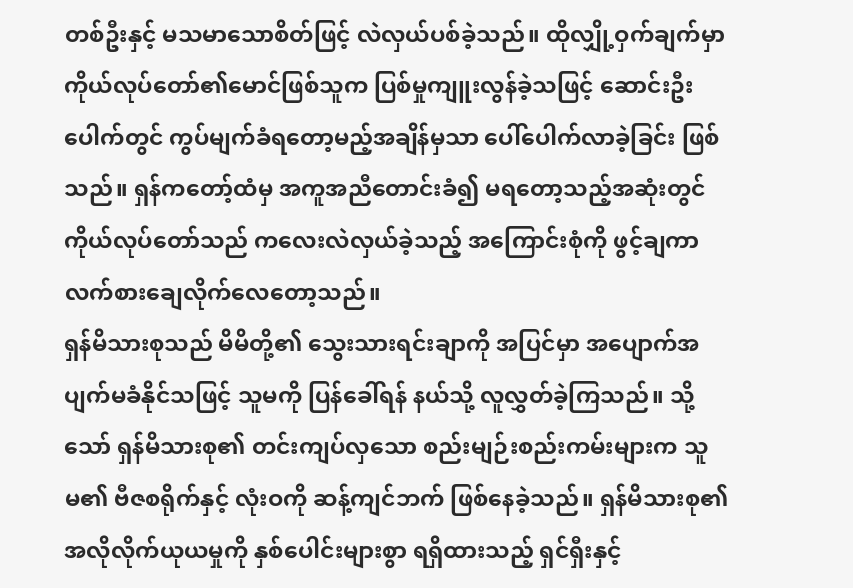တစ်ဦးနှင့် မသမာသောစိတ်ဖြင့် လဲလှယ်ပစ်ခဲ့သည်။ ထိုလျှို့ဝှက်ချက်မှာ ကိုယ်လုပ်တော်၏မောင်ဖြစ်သူက ပြစ်မှုကျူးလွန်ခဲ့သဖြင့် ဆောင်းဦးပေါက်တွင် ကွပ်မျက်ခံရတော့မည့်အချိန်မှသာ ပေါ်ပေါက်လာခဲ့ခြင်း ဖြစ်သည်။ ရှန်ကတော့်ထံမှ အကူအညီတောင်းခံ၍ မရတော့သည့်အဆုံးတွင် ကိုယ်လုပ်တော်သည် ကလေးလဲလှယ်ခဲ့သည့် အကြောင်းစုံကို ဖွင့်ချကာ လက်စားချေလိုက်လေတော့သည်။
ရှန်မိသားစုသည် မိမိတို့၏ သွေးသားရင်းချာကို အပြင်မှာ အပျောက်အပျက်မခံနိုင်သဖြင့် သူမကို ပြန်ခေါ်ရန် နယ်သို့ လူလွှတ်ခဲ့ကြသည်။ သို့သော် ရှန်မိသားစု၏ တင်းကျပ်လှသော စည်းမျဉ်းစည်းကမ်းများက သူမ၏ ဗီဇစရိုက်နှင့် လုံးဝကို ဆန့်ကျင်ဘက် ဖြစ်နေခဲ့သည်။ ရှန်မိသားစု၏ အလိုလိုက်ယုယမှုကို နှစ်ပေါင်းများစွာ ရရှိထားသည့် ရှင်ရှီးနှင့်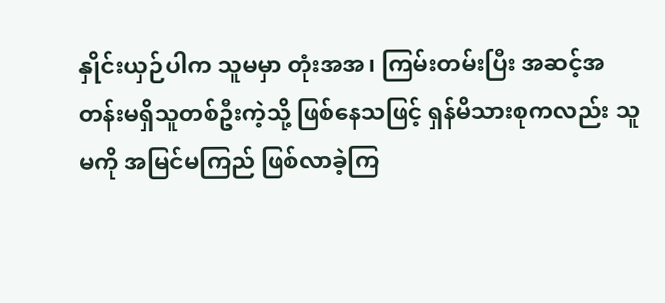နှိုင်းယှဉ်ပါက သူမမှာ တုံးအအ၊ ကြမ်းတမ်းပြီး အဆင့်အတန်းမရှိသူတစ်ဦးကဲ့သို့ ဖြစ်နေသဖြင့် ရှန်မိသားစုကလည်း သူမကို အမြင်မကြည် ဖြစ်လာခဲ့ကြ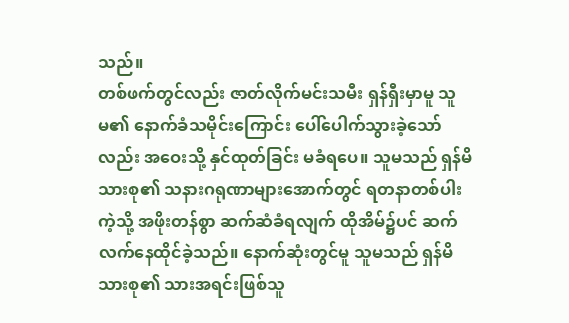သည်။
တစ်ဖက်တွင်လည်း ဇာတ်လိုက်မင်းသမီး ရှန်ရှီးမှာမူ သူမ၏ နောက်ခံသမိုင်းကြောင်း ပေါ်ပေါက်သွားခဲ့သော်လည်း အဝေးသို့ နှင်ထုတ်ခြင်း မခံရပေ။ သူမသည် ရှန်မိသားစု၏ သနားဂရုဏာများအောက်တွင် ရတနာတစ်ပါးကဲ့သို့ အဖိုးတန်စွာ ဆက်ဆံခံရလျက် ထိုအိမ်၌ပင် ဆက်လက်နေထိုင်ခဲ့သည်။ နောက်ဆုံးတွင်မူ သူမသည် ရှန်မိသားစု၏ သားအရင်းဖြစ်သူ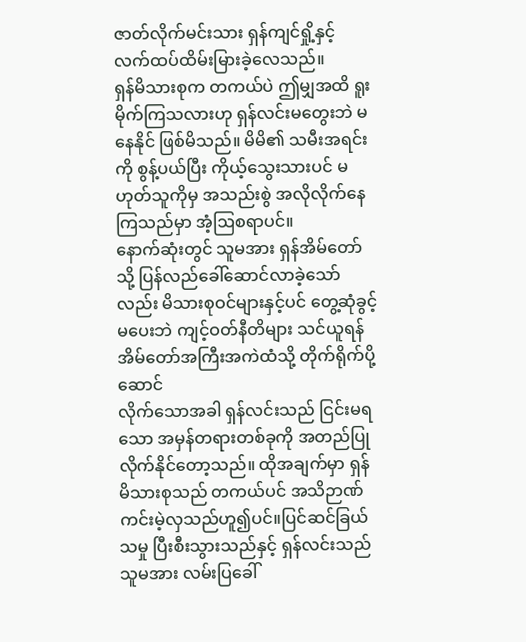ဇာတ်လိုက်မင်းသား ရှန်ကျင်ရှို့နှင့် လက်ထပ်ထိမ်းမြားခဲ့လေသည်။
ရှန်မိသားစုက တကယ်ပဲ ဤမျှအထိ ရူးမိုက်ကြသလားဟု ရှန်လင်းမတွေးဘဲ မနေနိုင် ဖြစ်မိသည်။ မိမိ၏ သမီးအရင်းကို စွန့်ပယ်ပြီး ကိုယ့်သွေးသားပင် မဟုတ်သူကိုမှ အသည်းစွဲ အလိုလိုက်နေကြသည်မှာ အံ့ဩစရာပင်။
နောက်ဆုံးတွင် သူမအား ရှန်အိမ်တော်သို့ ပြန်လည်ခေါ်ဆောင်လာခဲ့သော်လည်း မိသားစုဝင်များနှင့်ပင် တွေ့ဆုံခွင့်မပေးဘဲ ကျင့်ဝတ်နီတိများ သင်ယူရန် အိမ်တော်အကြီးအကဲထံသို့ တိုက်ရိုက်ပို့ဆောင်
လိုက်သောအခါ ရှန်လင်းသည် ငြင်းမရသော အမှန်တရားတစ်ခုကို အတည်ပြုလိုက်နိုင်တော့သည်။ ထိုအချက်မှာ ရှန်မိသားစုသည် တကယ်ပင် အသိဉာဏ်ကင်းမဲ့လှသည်ဟူ၍ပင်။ပြင်ဆင်ခြယ်သမှု ပြီးစီးသွားသည်နှင့် ရှန်လင်းသည် သူမအား လမ်းပြခေါ်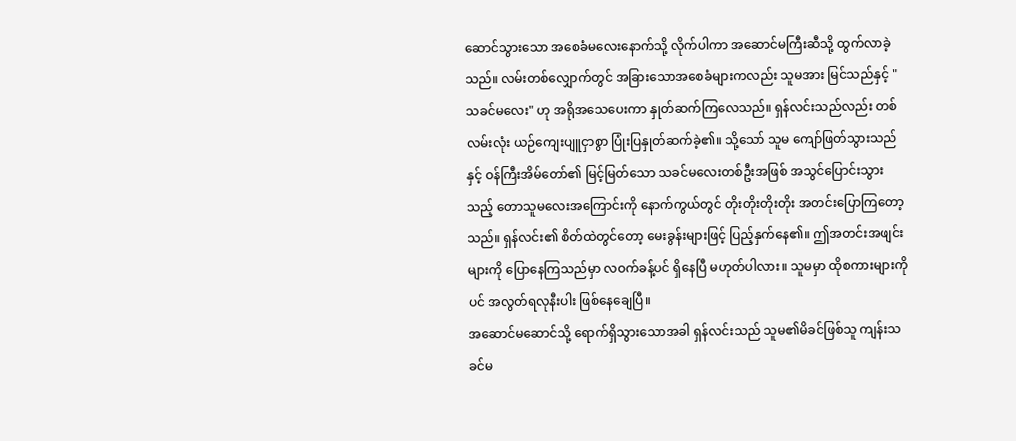ဆောင်သွားသော အစေခံမလေးနောက်သို့ လိုက်ပါကာ အဆောင်မကြီးဆီသို့ ထွက်လာခဲ့သည်။ လမ်းတစ်လျှောက်တွင် အခြားသောအစေခံများကလည်း သူမအား မြင်သည်နှင့် "သခင်မလေး" ဟု အရိုအသေပေးကာ နှုတ်ဆက်ကြလေသည်။ ရှန်လင်းသည်လည်း တစ်လမ်းလုံး ယဉ်ကျေးပျူငှာစွာ ပြုံးပြနှုတ်ဆက်ခဲ့၏။ သို့သော် သူမ ကျော်ဖြတ်သွားသည်နှင့် ဝန်ကြီးအိမ်တော်၏ မြင့်မြတ်သော သခင်မလေးတစ်ဦးအဖြစ် အသွင်ပြောင်းသွားသည့် တောသူမလေးအကြောင်းကို နောက်ကွယ်တွင် တိုးတိုးတိုးတိုး အတင်းပြောကြတော့သည်။ ရှန်လင်း၏ စိတ်ထဲတွင်တော့ မေးခွန်းများဖြင့် ပြည့်နှက်နေ၏။ ဤအတင်းအဖျင်းများကို ပြောနေကြသည်မှာ လဝက်ခန့်ပင် ရှိနေပြီ မဟုတ်ပါလား။ သူမမှာ ထိုစကားများကိုပင် အလွတ်ရလုနီးပါး ဖြစ်နေချေပြီ။
အဆောင်မဆောင်သို့ ရောက်ရှိသွားသောအခါ ရှန်လင်းသည် သူမ၏မိခင်ဖြစ်သူ ကျန်းသခင်မ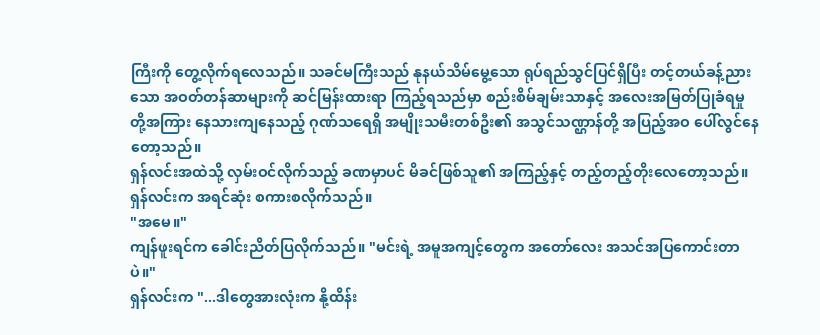ကြီးကို တွေ့လိုက်ရလေသည်။ သခင်မကြီးသည် နုနယ်သိမ်မွေ့သော ရုပ်ရည်သွင်ပြင်ရှိပြီး တင့်တယ်ခန့်ညားသော အဝတ်တန်ဆာများကို ဆင်မြန်းထားရာ ကြည့်ရသည်မှာ စည်းစိမ်ချမ်းသာနှင့် အလေးအမြတ်ပြုခံရမှုတို့အကြား နေသားကျနေသည့် ဂုဏ်သရေရှိ အမျိုးသမီးတစ်ဦး၏ အသွင်သဏ္ဌာန်တို့ အပြည့်အဝ ပေါ်လွင်နေတော့သည်။
ရှန်လင်းအထဲသို့ လှမ်းဝင်လိုက်သည့် ခဏမှာပင် မိခင်ဖြစ်သူ၏ အကြည့်နှင့် တည့်တည့်တိုးလေတော့သည်။
ရှန်လင်းက အရင်ဆုံး စကားစလိုက်သည်။
"အမေ။"
ကျန်ဖူးရင်က ခေါင်းညိတ်ပြလိုက်သည်။ "မင်းရဲ့ အမူအကျင့်တွေက အတော်လေး အသင်အပြကောင်းတာပဲ။"
ရှန်လင်းက "...ဒါတွေအားလုံးက နို့ထိန်း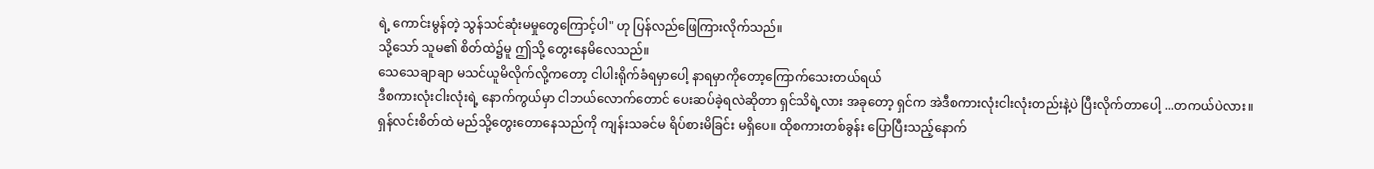ရဲ့ ကောင်းမွန်တဲ့ သွန်သင်ဆုံးမမှုတွေကြောင့်ပါ" ဟု ပြန်လည်ဖြေကြားလိုက်သည်။
သို့သော် သူမ၏ စိတ်ထဲ၌မူ ဤသို့ တွေးနေမိလေသည်။
သေသေချာချာ မသင်ယူမိလိုက်လို့ကတော့ ငါပါးရိုက်ခံရမှာပေါ့ နာရမှာကိုတော့ကြောက်သေးတယ်ရယ်
ဒီစကားလုံးငါးလုံးရဲ့ နောက်ကွယ်မှာ ငါဘယ်လောက်တောင် ပေးဆပ်ခဲ့ရလဲဆိုတာ ရှင်သိရဲ့လား အခုတော့ ရှင်က အဲဒီစကားလုံးငါးလုံးတည်းနဲ့ပဲ ပြီးလိုက်တာပေါ့ ...တကယ်ပဲလား။
ရှန်လင်းစိတ်ထဲ မည်သို့တွေးတောနေသည်ကို ကျန်းသခင်မ ရိပ်စားမိခြင်း မရှိပေ။ ထိုစကားတစ်ခွန်း ပြောပြီးသည့်နောက်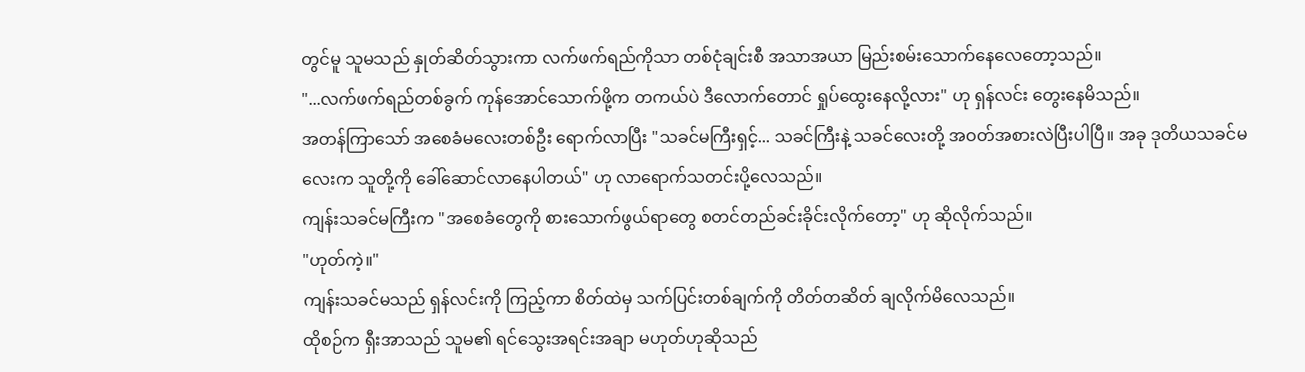တွင်မူ သူမသည် နှုတ်ဆိတ်သွားကာ လက်ဖက်ရည်ကိုသာ တစ်ငုံချင်းစီ အသာအယာ မြည်းစမ်းသောက်နေလေတော့သည်။
"...လက်ဖက်ရည်တစ်ခွက် ကုန်အောင်သောက်ဖို့က တကယ်ပဲ ဒီလောက်တောင် ရှုပ်ထွေးနေလို့လား" ဟု ရှန်လင်း တွေးနေမိသည်။
အတန်ကြာသော် အစေခံမလေးတစ်ဦး ရောက်လာပြီး "သခင်မကြီးရှင့်... သခင်ကြီးနဲ့ သခင်လေးတို့ အဝတ်အစားလဲပြီးပါပြီ။ အခု ဒုတိယသခင်မလေးက သူတို့ကို ခေါ်ဆောင်လာနေပါတယ်" ဟု လာရောက်သတင်းပို့လေသည်။
ကျန်းသခင်မကြီးက "အစေခံတွေကို စားသောက်ဖွယ်ရာတွေ စတင်တည်ခင်းခိုင်းလိုက်တော့" ဟု ဆိုလိုက်သည်။
"ဟုတ်ကဲ့။"
ကျန်းသခင်မသည် ရှန်လင်းကို ကြည့်ကာ စိတ်ထဲမှ သက်ပြင်းတစ်ချက်ကို တိတ်တဆိတ် ချလိုက်မိလေသည်။
ထိုစဉ်က ရှီးအာသည် သူမ၏ ရင်သွေးအရင်းအချာ မဟုတ်ဟုဆိုသည်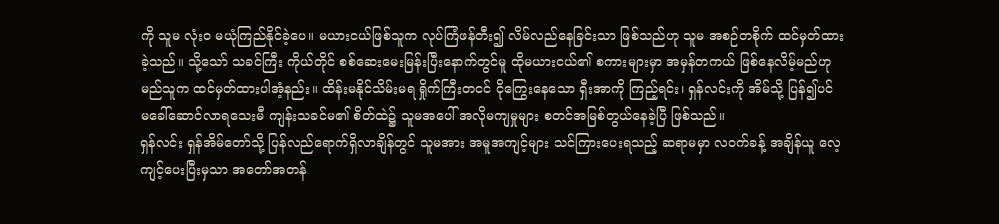ကို သူမ လုံးဝ မယုံကြည်နိုင်ခဲ့ပေ။ မယားငယ်ဖြစ်သူက လုပ်ကြံဖန်တီး၍ လိမ်လည်နေခြင်းသာ ဖြစ်သည်ဟု သူမ အစဉ်တစိုက် ထင်မှတ်ထားခဲ့သည်။ သို့သော် သခင်ကြီး ကိုယ်တိုင် စစ်ဆေးမေးမြန်းပြီးနောက်တွင်မူ ထိုမယားငယ်၏ စကားများမှာ အမှန်တကယ် ဖြစ်နေလိမ့်မည်ဟု မည်သူက ထင်မှတ်ထားပါအံ့နည်း။ ထိန်းမနိုင်သိမ်းမရ ရှိုက်ကြီးတငင် ငိုကြွေးနေသော ရှီးအာကို ကြည့်ရင်း၊ ရှန်လင်းကို အိမ်သို့ ပြန်၍ပင် မခေါ်ဆောင်လာရသေးမီ ကျန်းသခင်မ၏ စိတ်ထဲ၌ သူမအပေါ် အလိုမကျမှုများ စတင်အမြစ်တွယ်နေခဲ့ပြီ ဖြစ်သည်။
ရှန်လင်း ရှန်အိမ်တော်သို့ ပြန်လည်ရောက်ရှိလာချိန်တွင် သူမအား အမူအကျင့်များ သင်ကြားပေးရသည့် ဆရာမမှာ လဝက်ခန့် အချိန်ယူ လေ့ကျင့်ပေးပြီးမှသာ အတော်အတန်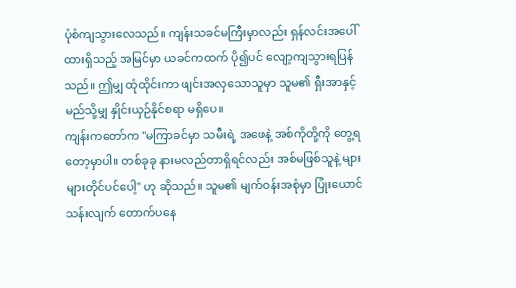ပုံစံကျသွားလေသည်။ ကျန်းသခင်မကြီးမှာလည်း ရှန်လင်းအပေါ်ထားရှိသည့် အမြင်မှာ ယခင်ကထက် ပို၍ပင် လျော့ကျသွားရပြန်သည်။ ဤမျှ ထုံထိုင်းကာ ဖျင်းအလှသောသူမှာ သူမ၏ ရှီးအာနှင့် မည်သို့မျှ နှိုင်းယှဉ်နိုင်စရာ မရှိပေ။
ကျန်းကတော်က "မကြာခင်မှာ သမီးရဲ့ အဖေနဲ့ အစ်ကိုတို့ကို တွေ့ရတော့မှာပါ။ တစ်ခုခု နားမလည်တာရှိရင်လည်း အစ်မဖြစ်သူနဲ့ များများတိုင်ပင်ပေါ့" ဟု ဆိုသည်။ သူမ၏ မျက်ဝန်းအစုံမှာ ပြုံးယောင်သန်းလျက် တောက်ပနေ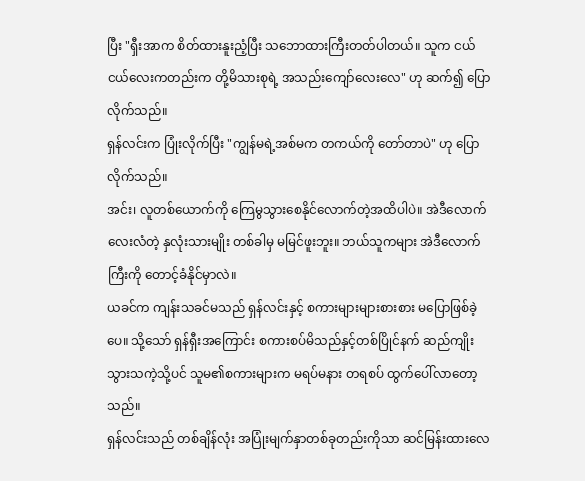ပြီး "ရှီးအာက စိတ်ထားနူးညံ့ပြီး သဘောထားကြီးတတ်ပါတယ်။ သူက ငယ်ငယ်လေးကတည်းက တို့မိသားစုရဲ့ အသည်းကျော်လေးလေ" ဟု ဆက်၍ ပြောလိုက်သည်။
ရှန်လင်းက ပြုံးလိုက်ပြီး "ကျွန်မရဲ့အစ်မက တကယ်ကို တော်တာပဲ" ဟု ပြောလိုက်သည်။
အင်း၊ လူတစ်ယောက်ကို ကြေမွသွားစေနိုင်လောက်တဲ့အထိပါပဲ။ အဲဒီလောက် လေးလံတဲ့ နှလုံးသားမျိုး တစ်ခါမှ မမြင်ဖူးဘူး။ ဘယ်သူကများ အဲဒီလောက်ကြီးကို တောင့်ခံနိုင်မှာလဲ။
ယခင်က ကျန်းသခင်မသည် ရှန်လင်းနှင့် စကားများများစားစား မပြောဖြစ်ခဲ့ပေ။ သို့သော် ရှန်ရှီးအကြောင်း စကားစပ်မိသည်နှင့်တစ်ပြိုင်နက် ဆည်ကျိုးသွားသကဲ့သို့ပင် သူမ၏စကားများက မရပ်မနား တရစပ် ထွက်ပေါ်လာတော့သည်။
ရှန်လင်းသည် တစ်ချိန်လုံး အပြုံးမျက်နှာတစ်ခုတည်းကိုသာ ဆင်မြန်းထားလေ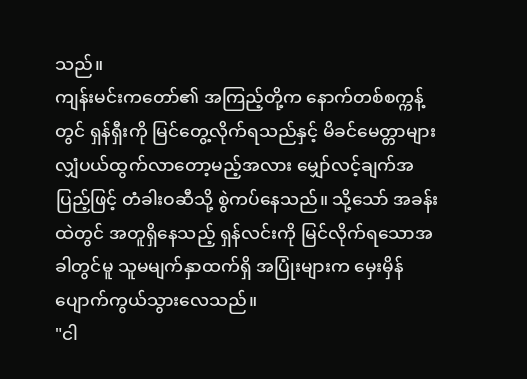သည်။
ကျန်းမင်းကတော်၏ အကြည့်တို့က နောက်တစ်စက္ကန့်တွင် ရှန်ရှီးကို မြင်တွေ့လိုက်ရသည်နှင့် မိခင်မေတ္တာများ လျှံပယ်ထွက်လာတော့မည့်အလား မျှော်လင့်ချက်အပြည့်ဖြင့် တံခါးဝဆီသို့ စွဲကပ်နေသည်။ သို့သော် အခန်းထဲတွင် အတူရှိနေသည့် ရှန်လင်းကို မြင်လိုက်ရသောအခါတွင်မူ သူမမျက်နှာထက်ရှိ အပြုံးများက မှေးမှိန်ပျောက်ကွယ်သွားလေသည်။
"ငါ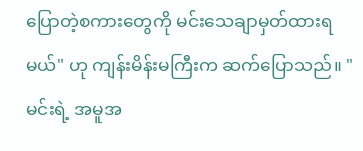ပြောတဲ့စကားတွေကို မင်းသေချာမှတ်ထားရမယ်" ဟု ကျန်းမိန်းမကြီးက ဆက်ပြောသည်။ "မင်းရဲ့ အမူအ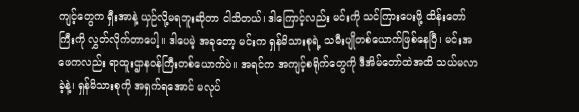ကျင့်တွေက ရှီးအာနဲ့ ယှဉ်လို့မရဘူးဆိုတာ ငါသိတယ်၊ ဒါကြောင့်လည်း မင်းကို သင်ကြားပေးဖို့ ထိန်းတော်ကြီးကို လွှတ်လိုက်တာပေါ့။ ဒါပေမဲ့ အခုတော့ မင်းက ရှန်မိသားစုရဲ့ သမီးပျိုတစ်ယောက်ဖြစ်နေပြီ၊ မင်းအဖေကလည်း ရာထူးဌာနဝန်ကြီးတစ်ယောက်ပဲ။ အရင်က အကျင့်စရိုက်တွေကို ဒီအိမ်တော်ထဲအထိ သယ်မလာခဲ့နဲ့၊ ရှန်မိသားစုကို အရှက်ရအောင် မလုပ်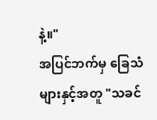နဲ့။"
အပြင်ဘက်မှ ခြေသံများနှင့်အတူ "သခင်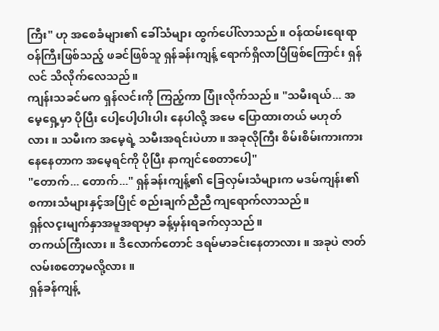ကြီး" ဟု အစေခံများ၏ ခေါ်သံများ ထွက်ပေါ်လာသည်။ ဝန်ထမ်းရေးရာဝန်ကြီးဖြစ်သည့် ဖခင်ဖြစ်သူ ရှန်ခန်းကျန့် ရောက်ရှိလာပြီဖြစ်ကြောင်း ရှန်လင် သိလိုက်လေသည်။
ကျန်းသခင်မက ရှန်လင်းကို ကြည့်ကာ ပြုံးလိုက်သည်။ "သမီးရယ်... အမေ့ရှေ့မှာ ပိုပြီး ပေါ့ပေါ့ပါးပါး နေပါလို့ အမေ ပြောထားတယ် မဟုတ်လား။ သမီးက အမေ့ရဲ့ သမီးအရင်းပဲဟာ။ အခုလိုကြီး စိမ်းစိမ်းကားကား နေနေတာက အမေ့ရင်ကို ပိုပြီး နာကျင်စေတာပေါ့"
"တောက်... တောက်..." ရှန်ခန်းကျန့်၏ ခြေလှမ်းသံများက မဒမ်ကျန်း၏ စကားသံများနှင့်အပြိုင် စည်းချက်ညီညီ ကျရောက်လာသည်။
ရှန်လင့းမျက်နှာအမူအရာမှာ ခန့်မှန်းရခက်လှသည်။
တကယ်ကြီးလား။ ဒီလောက်တောင် ဒရမ်မာခင်းနေတာလား။ အခုပဲ ဇာတ်လမ်းစတော့မလို့လား။
ရှန်ခန်ကျန့်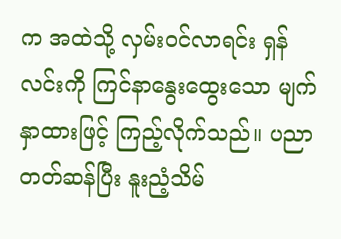က အထဲသို့ လှမ်းဝင်လာရင်း ရှန်လင်းကို ကြင်နာနွေးထွေးသော မျက်နှာထားဖြင့် ကြည့်လိုက်သည်။ ပညာတတ်ဆန်ပြီး နူးညံ့သိမ်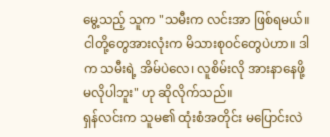မွေ့သည့် သူက "သမီးက လင်းအာ ဖြစ်ရမယ်။ ငါတို့တွေအားလုံးက မိသားစုဝင်တွေပဲဟာ။ ဒါက သမီးရဲ့ အိမ်ပဲလေ၊ လူစိမ်းလို အားနာနေဖို့ မလိုပါဘူး" ဟု ဆိုလိုက်သည်။
ရှန်လင်းက သူမ၏ ထုံးစံအတိုင်း မပြောင်းလဲ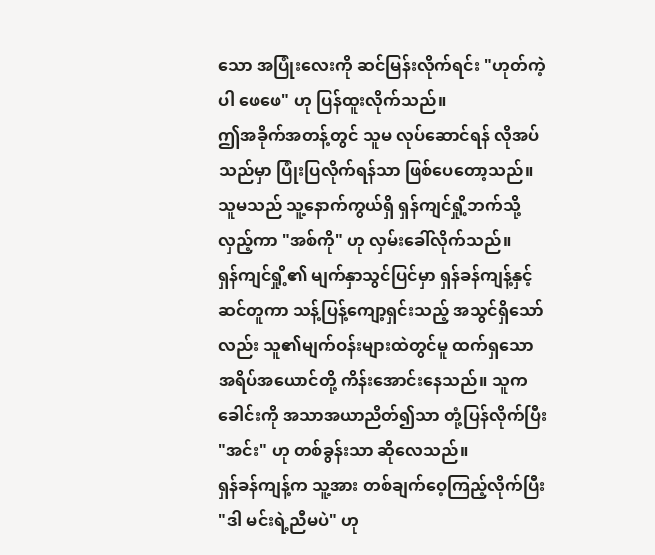သော အပြုံးလေးကို ဆင်မြန်းလိုက်ရင်း "ဟုတ်ကဲ့ပါ ဖေဖေ" ဟု ပြန်ထူးလိုက်သည်။
ဤအခိုက်အတန့်တွင် သူမ လုပ်ဆောင်ရန် လိုအပ်သည်မှာ ပြုံးပြလိုက်ရန်သာ ဖြစ်ပေတော့သည်။
သူမသည် သူ့နောက်ကွယ်ရှိ ရှန်ကျင်ရှို့ဘက်သို့ လှည့်ကာ "အစ်ကို" ဟု လှမ်းခေါ်လိုက်သည်။
ရှန်ကျင်ရှို့၏ မျက်နှာသွင်ပြင်မှာ ရှန်ခန်ကျန့်နှင့် ဆင်တူကာ သန့်ပြန့်ကျော့ရှင်းသည့် အသွင်ရှိသော်လည်း သူ၏မျက်ဝန်းများထဲတွင်မူ ထက်ရှသော အရိပ်အယောင်တို့ ကိန်းအောင်းနေသည်။ သူက ခေါင်းကို အသာအယာညိတ်၍သာ တုံ့ပြန်လိုက်ပြီး "အင်း" ဟု တစ်ခွန်းသာ ဆိုလေသည်။
ရှန်ခန်ကျန့်က သူ့အား တစ်ချက်ဝေ့ကြည့်လိုက်ပြီး "ဒါ မင်းရဲ့ညီမပဲ" ဟု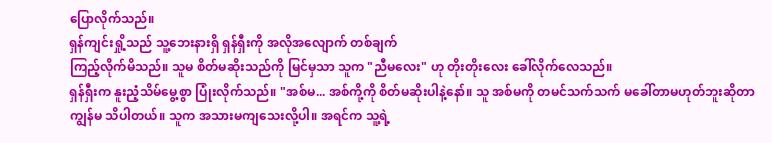ပြောလိုက်သည်။
ရှန်ကျင်းရှို့သည် သူ့ဘေးနားရှိ ရှန်ရှီးကို အလိုအလျောက် တစ်ချက်
ကြည့်လိုက်မိသည်။ သူမ စိတ်မဆိုးသည်ကို မြင်မှသာ သူက "ညီမလေး" ဟု တိုးတိုးလေး ခေါ်လိုက်လေသည်။
ရှန်ရှီးက နူးညံ့သိမ်မွေ့စွာ ပြုံးလိုက်သည်။ "အစ်မ... အစ်ကို့ကို စိတ်မဆိုးပါနဲ့နော်။ သူ အစ်မကို တမင်သက်သက် မခေါ်တာမဟုတ်ဘူးဆိုတာ ကျွန်မ သိပါတယ်။ သူက အသားမကျသေးလို့ပါ။ အရင်က သူ့ရဲ့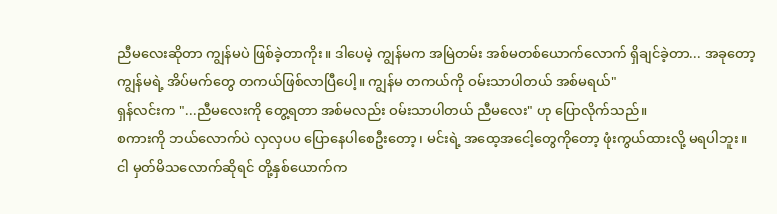ညီမလေးဆိုတာ ကျွန်မပဲ ဖြစ်ခဲ့တာကိုး။ ဒါပေမဲ့ ကျွန်မက အမြဲတမ်း အစ်မတစ်ယောက်လောက် ရှိချင်ခဲ့တာ... အခုတော့ ကျွန်မရဲ့ အိပ်မက်တွေ တကယ်ဖြစ်လာပြီပေါ့။ ကျွန်မ တကယ်ကို ဝမ်းသာပါတယ် အစ်မရယ်"
ရှန်လင်းက "...ညီမလေးကို တွေ့ရတာ အစ်မလည်း ဝမ်းသာပါတယ် ညီမလေး" ဟု ပြောလိုက်သည်။
စကားကို ဘယ်လောက်ပဲ လှလှပပ ပြောနေပါစေဦးတော့၊ မင်းရဲ့ အထေ့အငေါ့တွေကိုတော့ ဖုံးကွယ်ထားလို့ မရပါဘူး။
ငါ မှတ်မိသလောက်ဆိုရင် တို့နှစ်ယောက်က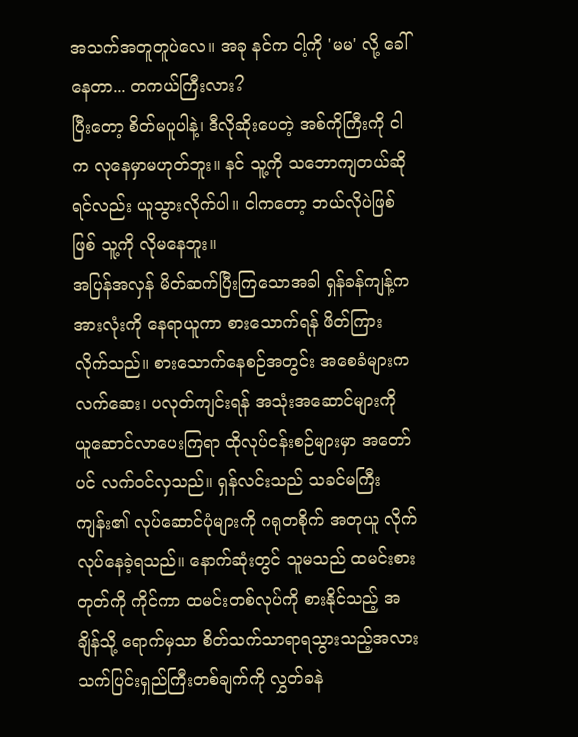အသက်အတူတူပဲလေ။ အခု နင်က ငါ့ကို 'မမ' လို့ ခေါ်နေတာ... တကယ်ကြီးလား?
ပြီးတော့ စိတ်မပူပါနဲ့၊ ဒီလိုဆိုးပေတဲ့ အစ်ကိုကြီးကို ငါက လုနေမှာမဟုတ်ဘူး။ နင် သူ့ကို သဘောကျတယ်ဆိုရင်လည်း ယူသွားလိုက်ပါ။ ငါကတော့ ဘယ်လိုပဲဖြစ်ဖြစ် သူ့ကို လိုမနေဘူး။
အပြန်အလှန် မိတ်ဆက်ပြီးကြသောအခါ ရှန်ခန်ကျန့်က အားလုံးကို နေရာယူကာ စားသောက်ရန် ဖိတ်ကြားလိုက်သည်။ စားသောက်နေစဉ်အတွင်း အစေခံများက လက်ဆေး၊ ပလုတ်ကျင်းရန် အသုံးအဆောင်များကို ယူဆောင်လာပေးကြရာ ထိုလုပ်ငန်းစဉ်များမှာ အတော်ပင် လက်ဝင်လှသည်။ ရှန်လင်းသည် သခင်မကြီးကျန်း၏ လုပ်ဆောင်ပုံများကို ဂရုတစိုက် အတုယူ လိုက်လုပ်နေခဲ့ရသည်။ နောက်ဆုံးတွင် သူမသည် ထမင်းစားတုတ်ကို ကိုင်ကာ ထမင်းတစ်လုပ်ကို စားနိုင်သည့် အချိန်သို့ ရောက်မှသာ စိတ်သက်သာရာရသွားသည့်အလား သက်ပြင်းရှည်ကြီးတစ်ချက်ကို လွှတ်ခနဲ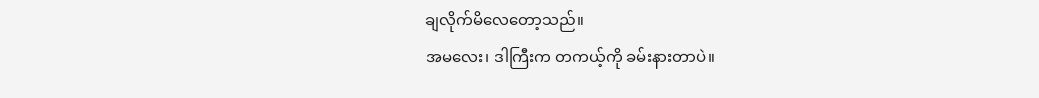ချလိုက်မိလေတော့သည်။
အမလေး၊ ဒါကြီးက တကယ့်ကို ခမ်းနားတာပဲ။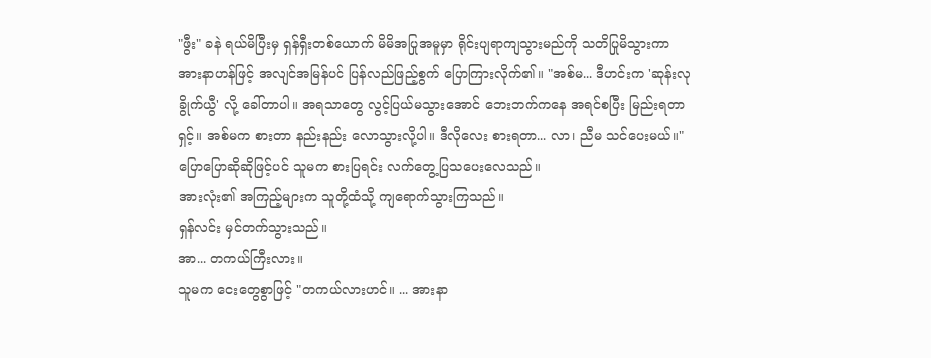"ဖွီး" ခနဲ ရယ်မိပြီးမှ ရှန်ရှီးတစ်ယောက် မိမိအပြုအမူမှာ ရိုင်းပျရာကျသွားမည်ကို သတိပြုမိသွားကာ အားနာဟန်ဖြင့် အလျင်အမြန်ပင် ပြန်လည်ဖြည့်စွက် ပြောကြားလိုက်၏။ "အစ်မ... ဒီဟင်းက 'ဆုန်းလုခွိုက်ယွီ' လို့ ခေါ်တာပါ။ အရသာတွေ လွင့်ပြယ်မသွားအောင် ဘေးဘက်ကနေ အရင်စပြီး မြည်းရတာရှင့်။ အစ်မက စားတာ နည်းနည်း လောသွားလို့ပါ။ ဒီလိုလေး စားရတာ... လာ၊ ညီမ သင်ပေးမယ်။" ပြောပြောဆိုဆိုဖြင့်ပင် သူမက စားပြရင်း လက်တွေ့ပြသပေးလေသည်။
အားလုံး၏ အကြည့်များက သူတို့ထံသို့ ကျရောက်သွားကြသည်။
ရှန်လင်း မှင်တက်သွားသည်။
အာ... တကယ်ကြီးလား။
သူမက ငေးတွေစွာဖြင့် "တကယ်လားဟင်။ ... အားနာ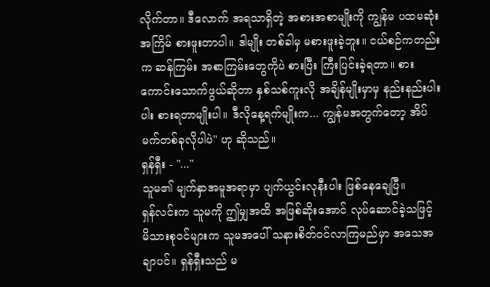လိုက်တာ။ ဒီလောက် အရသာရှိတဲ့ အစားအစာမျိုးကို ကျွန်မ ပထမဆုံးအကြိမ် စားဖူးတာပါ။ ဒါမျိုး တစ်ခါမှ မစားဖူးခဲ့ဘူး။ ငယ်စဉ်ကတည်းက ဆန်ကြမ်း အစာကြမ်းတွေကိုပဲ စားပြီး ကြီးပြင်းခဲ့ရတာ။ စားကောင်းသောက်ဖွယ်ဆိုတာ နှစ်သစ်ကူးလို အချိန်မျိုးမှာမှ နည်းနည်းပါးပါး စားရတာမျိုးပါ။ ဒီလိုနေ့ရက်မျိုးက... ကျွန်မအတွက်တော့ အိပ်မက်တစ်ခုလိုပါပဲ" ဟု ဆိုသည်။
ရှန်ရှီး - "..."
သူမ၏ မျက်နှာအမူအရာမှာ ပျက်ယွင်းလုနီးပါး ဖြစ်နေချေပြီ။
ရှန်လင်းက သူမကို ဤမျှအထိ အဖြစ်ဆိုးအောင် လုပ်ဆောင်ခဲ့သဖြင့် မိသားစုဝင်များက သူမအပေါ် သနားစိတ်ဝင်လာကြမည်မှာ အသေအချာပင်။ ရှန်ရှီးသည် မ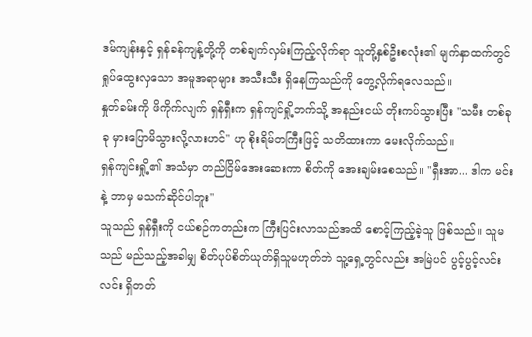ဒမ်ကျန်းနှင့် ရှန်ခန်ကျန့်တို့ကို တစ်ချက်လှမ်းကြည့်လိုက်ရာ သူတို့နှစ်ဦးစလုံး၏ မျက်နှာထက်တွင် ရှုပ်ထွေးလှသော အမူအရာများ အသီးသီး ရှိနေကြသည်ကို တွေ့လိုက်ရလေသည်။
နှုတ်ခမ်းကို ဖိကိုက်လျက် ရှန်ရှီးက ရှန်ကျင်ရှို့ဘက်သို့ အနည်းငယ် တိုးကပ်သွားပြီး "သမီး တစ်ခုခု မှားပြောမိသွားလို့လားဟင်" ဟု စိုးရိမ်တကြီးဖြင့် သတိထားကာ မေးလိုက်သည်။
ရှန်ကျင်းရှို့၏ အသံမှာ တည်ငြိမ်အေးဆေးကာ စိတ်ကို အေးချမ်းစေသည်။ "ရှီးအာ... ဒါက မင်းနဲ့ ဘာမှ မသက်ဆိုင်ပါဘူး"
သူသည် ရှန်ရှီးကို ငယ်စဉ်ကတည်းက ကြီးပြင်းလာသည်အထိ စောင့်ကြည့်ခဲ့သူ ဖြစ်သည်။ သူမသည် မည်သည့်အခါမျှ စိတ်ပုပ်စိတ်ယုတ်ရှိသူမဟုတ်ဘဲ သူ့ရှေ့တွင်လည်း အမြဲပင် ပွင့်ပွင့်လင်းလင်း ရှိတတ်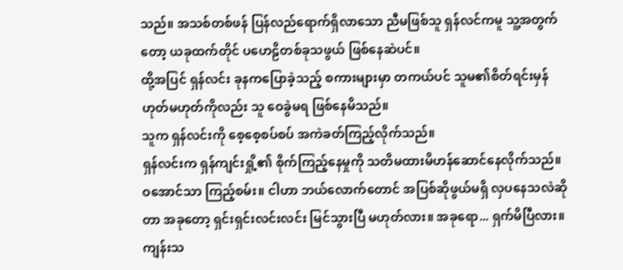သည်။ အသစ်တစ်ဖန် ပြန်လည်ရောက်ရှိလာသော ညီမဖြစ်သူ ရှန်လင်ကမူ သူ့အတွက်တော့ ယခုထက်တိုင် ပဟေဠိတစ်ခုသဖွယ် ဖြစ်နေဆဲပင်။
ထို့အပြင် ရှန်လင်း ခုနကပြောခဲ့သည့် စကားများမှာ တကယ်ပင် သူမ၏စိတ်ရင်းမှန် ဟုတ်မဟုတ်ကိုလည်း သူ ဝေခွဲမရ ဖြစ်နေမိသည်။
သူက ရှန်လင်းကို စေ့စေ့စပ်စပ် အကဲခတ်ကြည့်လိုက်သည်။
ရှန်လင်းက ရှန်ကျင်းရှို့၏ စိုက်ကြည့်နေမှုကို သတိမထားမိဟန်ဆောင်နေလိုက်သည်။
ဝအောင်သာ ကြည့်စမ်း။ ငါဟာ ဘယ်လောက်တောင် အပြစ်ဆိုဖွယ်မရှိ လှပနေသလဲဆိုတာ အခုတော့ ရှင်းရှင်းလင်းလင်း မြင်သွားပြီ မဟုတ်လား။ အခုရော... ရှက်မိပြီလား။
ကျန်းသ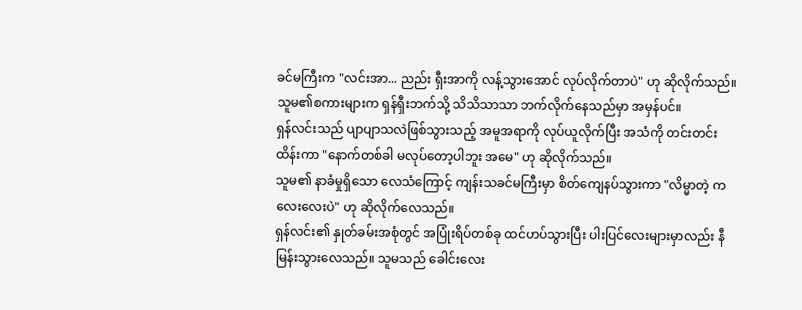ခင်မကြီးက "လင်းအာ... ညည်း ရှီးအာကို လန့်သွားအောင် လုပ်လိုက်တာပဲ" ဟု ဆိုလိုက်သည်။
သူမ၏စကားများက ရှန်ရှီးဘက်သို့ သိသိသာသာ ဘက်လိုက်နေသည်မှာ အမှန်ပင်။
ရှန်လင်းသည် ပျာပျာသလဲဖြစ်သွားသည့် အမူအရာကို လုပ်ယူလိုက်ပြီး အသံကို တင်းတင်းထိန်းကာ "နောက်တစ်ခါ မလုပ်တော့ပါဘူး အမေ" ဟု ဆိုလိုက်သည်။
သူမ၏ နာခံမှုရှိသော လေသံကြောင့် ကျန်းသခင်မကြီးမှာ စိတ်ကျေနပ်သွားကာ "လိမ္မာတဲ့ ကလေးလေးပဲ" ဟု ဆိုလိုက်လေသည်။
ရှန်လင်း၏ နှုတ်ခမ်းအစုံတွင် အပြုံးရိပ်တစ်ခု ထင်ဟပ်သွားပြီး ပါးပြင်လေးများမှာလည်း နီမြန်းသွားလေသည်။ သူမသည် ခေါင်းလေး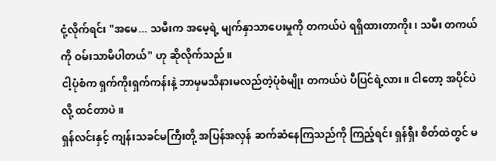ငုံ့လိုက်ရင်း "အမေ... သမီးက အမေ့ရဲ့ မျက်နှာသာပေးမှုကို တကယ်ပဲ ရရှိထားတာကိုး၊ သမီး တကယ်ကို ဝမ်းသာမိပါတယ်" ဟု ဆိုလိုက်သည်။
ငါ့ပုံစံက ရှက်ကိုးရှက်ကန်းနဲ့ ဘာမှမသိနားမလည်တဲ့ပုံစံမျိုး တကယ်ပဲ ပီပြင်ရဲ့လား။ ငါတော့ အပိုင်ပဲလို့ ထင်တာပဲ။
ရှန်လင်းနှင့် ကျန်းသခင်မကြီးတို့ အပြန်အလှန် ဆက်ဆံနေကြသည်ကို ကြည့်ရင်း ရှန်ရှီး စိတ်ထဲတွင် မ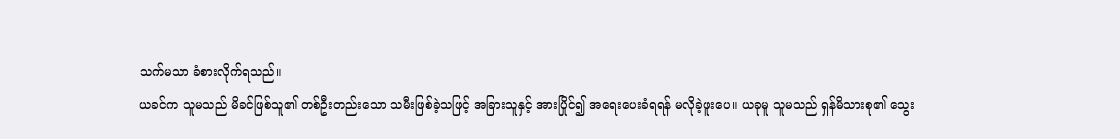သက်မသာ ခံစားလိုက်ရသည်။
ယခင်က သူမသည် မိခင်ဖြစ်သူ၏ တစ်ဦးတည်းသော သမီးဖြစ်ခဲ့သဖြင့် အခြားသူနှင့် အားပြိုင်၍ အရေးပေးခံရရန် မလိုခဲ့ဖူးပေ။ ယခုမူ သူမသည် ရှန်မိသားစု၏ သွေး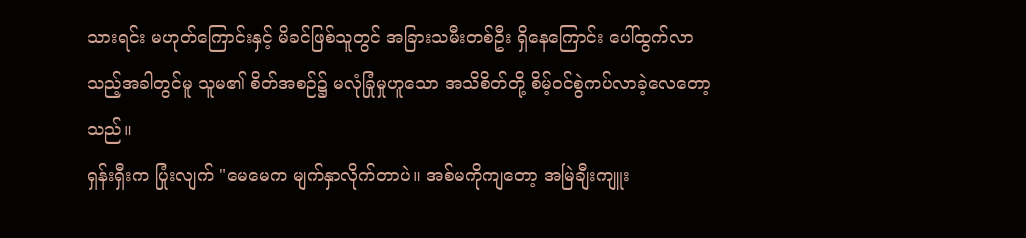သားရင်း မဟုတ်ကြောင်းနှင့် မိခင်ဖြစ်သူတွင် အခြားသမီးတစ်ဦး ရှိနေကြောင်း ပေါ်ထွက်လာသည့်အခါတွင်မူ သူမ၏ စိတ်အစဉ်၌ မလုံခြုံမှုဟူသော အသိစိတ်တို့ စိမ့်ဝင်စွဲကပ်လာခဲ့လေတော့သည်။
ရှန်းရှီးက ပြုံးလျက် "မေမေက မျက်နှာလိုက်တာပဲ။ အစ်မကိုကျတော့ အမြဲချီးကျူး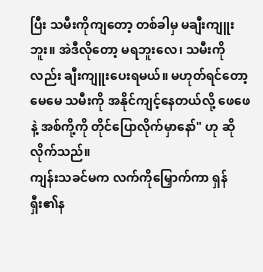ပြီး သမီးကိုကျတော့ တစ်ခါမှ မချီးကျူးဘူး။ အဲဒီလိုတော့ မရဘူးလေ၊ သမီးကိုလည်း ချီးကျူးပေးရမယ်။ မဟုတ်ရင်တော့ မေမေ သမီးကို အနိုင်ကျင့်နေတယ်လို့ ဖေဖေနဲ့ အစ်ကို့ကို တိုင်ပြောလိုက်မှာနော်" ဟု ဆိုလိုက်သည်။
ကျန်းသခင်မက လက်ကိုမြှောက်ကာ ရှန်ရှီး၏န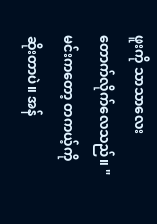ဖူးကို သာသာလေး တောက်လိုက်လေသည်။ "မင်းကတော့ တကယ့်ကို ဆိုးတာပဲ။ အန်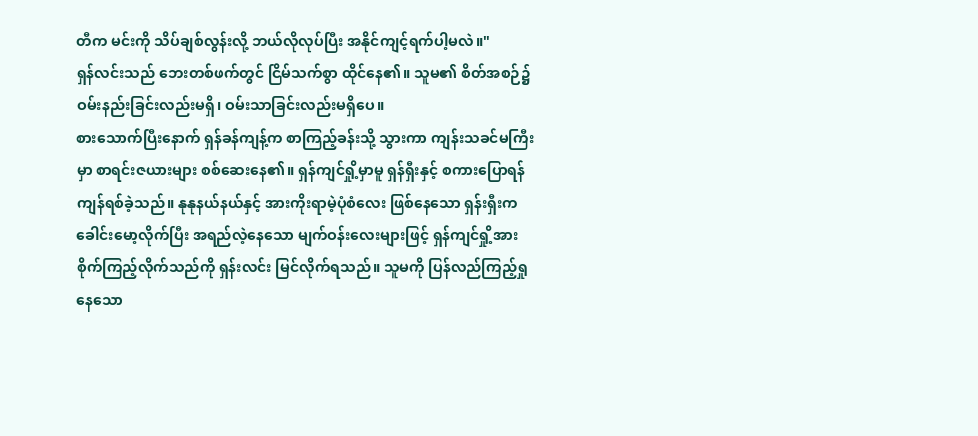တီက မင်းကို သိပ်ချစ်လွန်းလို့ ဘယ်လိုလုပ်ပြီး အနိုင်ကျင့်ရက်ပါ့မလဲ။"
ရှန်လင်းသည် ဘေးတစ်ဖက်တွင် ငြိမ်သက်စွာ ထိုင်နေ၏။ သူမ၏ စိတ်အစဉ်၌ ဝမ်းနည်းခြင်းလည်းမရှိ၊ ဝမ်းသာခြင်းလည်းမရှိပေ။
စားသောက်ပြီးနောက် ရှန်ခန်ကျန့်က စာကြည့်ခန်းသို့ သွားကာ ကျန်းသခင်မကြီးမှာ စာရင်းဇယားများ စစ်ဆေးနေ၏။ ရှန်ကျင်ရှို့မှာမူ ရှန်ရှီးနှင့် စကားပြောရန် ကျန်ရစ်ခဲ့သည်။ နုနုနယ်နယ်နှင့် အားကိုးရာမဲ့ပုံစံလေး ဖြစ်နေသော ရှန်းရှီးက ခေါင်းမော့လိုက်ပြီး အရည်လဲ့နေသော မျက်ဝန်းလေးများဖြင့် ရှန်ကျင်ရှို့အား စိုက်ကြည့်လိုက်သည်ကို ရှန်းလင်း မြင်လိုက်ရသည်။ သူမကို ပြန်လည်ကြည့်ရှုနေသော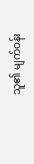သူ၏ မျက်ဝန်း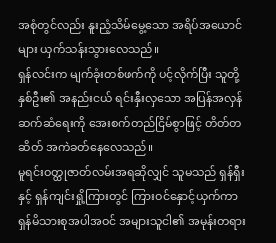အစုံတွင်လည်း နူးညံ့သိမ်မွေ့သော အရိပ်အယောင်များ ယှက်သန်းသွားလေသည်။
ရှန်လင်းက မျက်ခုံးတစ်ဖက်ကို ပင့်လိုက်ပြီး သူတို့နှစ်ဦး၏ အနည်းငယ် ရင်းနှီးလှသော အပြန်အလှန် ဆက်ဆံရေးကို အေးစက်တည်ငြိမ်စွာဖြင့် တိတ်တဆိတ် အကဲခတ်နေလေသည်။
မူရင်းဝတ္ထုဇာတ်လမ်းအရဆိုလျှင် သူမသည် ရှန်ရှီးနှင့် ရှန်ကျင်းရှို့ကြားတွင် ကြားဝင်နှောင့်ယှက်ကာ ရှန်မိသားစုအပါအဝင် အများသူငါ၏ အမုန်းတရား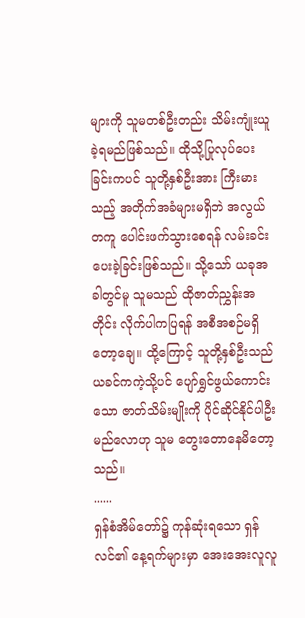များကို သူမတစ်ဦးတည်း သိမ်းကျုံးယူခဲ့ရမည်ဖြစ်သည်။ ထိုသို့ပြုလုပ်ပေးခြင်းကပင် သူတို့နှစ်ဦးအား ကြီးမားသည့် အတိုက်အခံများမရှိဘဲ အလွယ်တကူ ပေါင်းဖက်သွားစေရန် လမ်းခင်းပေးခဲ့ခြင်းဖြစ်သည်။ သို့သော် ယခုအခါတွင်မူ သူမသည် ထိုဇာတ်ညွှန်းအတိုင်း လိုက်ပါကပြရန် အစီအစဉ်မရှိတော့ချေ။ ထို့ကြောင့် သူတို့နှစ်ဦးသည် ယခင်ကကဲ့သို့ပင် ပျော်ရွှင်ဖွယ်ကောင်းသော ဇာတ်သိမ်းမျိုးကို ပိုင်ဆိုင်နိုင်ပါဦးမည်လောဟု သူမ တွေးတောနေမိတော့သည်။
......
ရှန်စံအိမ်တော်၌ ကုန်ဆုံးရသော ရှန်လင်၏ နေ့ရက်များမှာ အေးအေးလူလူ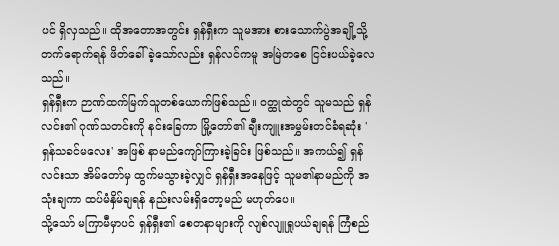ပင် ရှိလှသည်။ ထိုအတောအတွင်း ရှန်ရှီးက သူမအား စားသောက်ပွဲအချို့သို့ တက်ရောက်ရန် ဖိတ်ခေါ်ခဲ့သော်လည်း ရှန်လင်ကမူ အမြဲတစေ ငြင်းပယ်ခဲ့လေသည်။
ရှန်ရှီးက ဉာဏ်ထက်မြက်သူတစ်ယောက်ဖြစ်သည်။ ဝတ္ထုထဲတွင် သူမသည် ရှန်လင်း၏ ဂုဏ်သတင်းကို နင်းခြေကာ မြို့တော်၏ ချီးကျူးအမွှမ်းတင်ခံရဆုံး 'ရှန်သခင်မလေး' အဖြစ် နာမည်ကျော်ကြားခဲ့ခြင်း ဖြစ်သည်။ အကယ်၍ ရှန်လင်းသာ အိမ်တော်မှ ထွက်မသွားခဲ့လျှင် ရှန်ရှီးအနေဖြင့် သူမ၏နာမည်ကို အသုံးချကာ ထပ်မံနှိမ်ချရန် နည်းလမ်းရှိတော့မည် မဟုတ်ပေ။
သို့သော် မကြာမီမှာပင် ရှန်ရှီး၏ စေတနာများကို လျစ်လျူရှုပယ်ချရန် ကြံစည်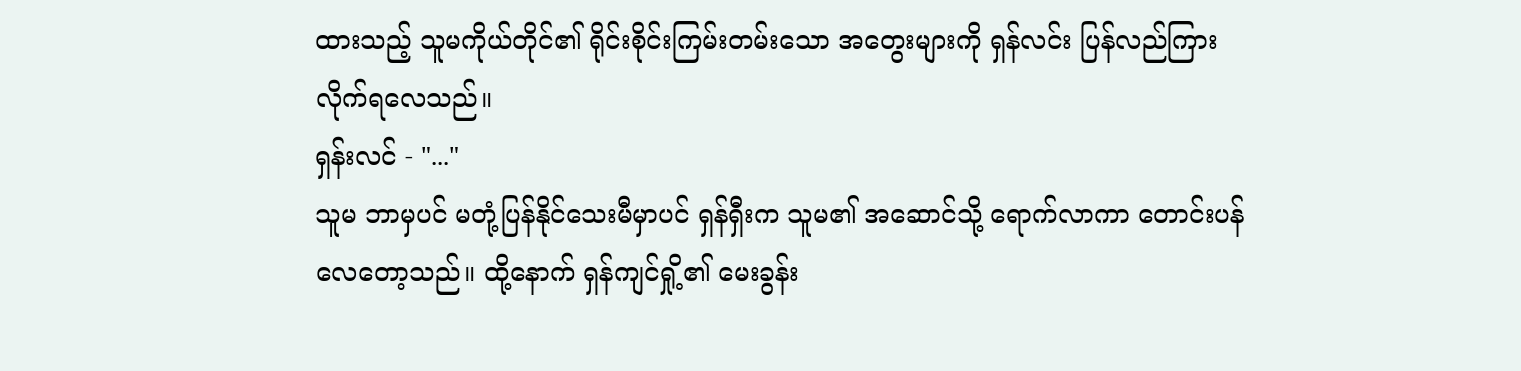ထားသည့် သူမကိုယ်တိုင်၏ ရိုင်းစိုင်းကြမ်းတမ်းသော အတွေးများကို ရှန်လင်း ပြန်လည်ကြားလိုက်ရလေသည်။
ရှန်းလင် - "..."
သူမ ဘာမှပင် မတုံ့ပြန်နိုင်သေးမီမှာပင် ရှန်ရှီးက သူမ၏ အဆောင်သို့ ရောက်လာကာ တောင်းပန်လေတော့သည်။ ထို့နောက် ရှန်ကျင်ရှို့၏ မေးခွန်း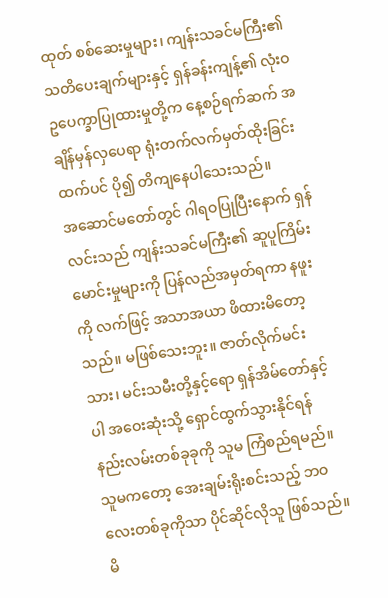ထုတ် စစ်ဆေးမှုများ၊ ကျန်းသခင်မကြီး၏ သတိပေးချက်များနှင့် ရှန်ခန်းကျန့်၏ လုံးဝဥပေက္ခာပြုထားမှုတို့က နေ့စဉ်ရက်ဆက် အချိန်မှန်လှပေရာ ရုံးတက်လက်မှတ်ထိုးခြင်းထက်ပင် ပို၍ တိကျနေပါသေးသည်။
အဆောင်မတော်တွင် ဂါရဝပြုပြီးနောက် ရှန်လင်းသည် ကျန်းသခင်မကြီး၏ ဆူပူကြိမ်းမောင်းမှုများကို ပြန်လည်အမှတ်ရကာ နဖူးကို လက်ဖြင့် အသာအယာ ဖိထားမိတော့သည်။ မဖြစ်သေးဘူး။ ဇာတ်လိုက်မင်းသား၊ မင်းသမီးတို့နှင့်ရော ရှန်အိမ်တော်နှင့်ပါ အဝေးဆုံးသို့ ရှောင်ထွက်သွားနိုင်ရန် နည်းလမ်းတစ်ခုခုကို သူမ ကြံစည်ရမည်။ သူမကတော့ အေးချမ်းရိုးစင်းသည့် ဘဝလေးတစ်ခုကိုသာ ပိုင်ဆိုင်လိုသူ ဖြစ်သည်။ မိ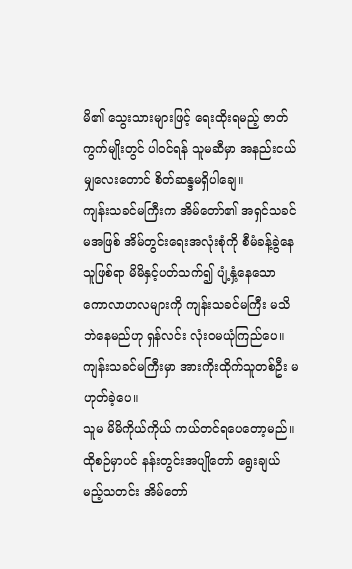မိ၏ သွေးသားများဖြင့် ရေးထိုးရမည့် ဇာတ်ကွက်မျိုးတွင် ပါဝင်ရန် သူမဆီမှာ အနည်းငယ်မျှလေးတောင် စိတ်ဆန္ဒမရှိပါချေ။
ကျန်းသခင်မကြီးက အိမ်တော်၏ အရှင်သခင်မအဖြစ် အိမ်တွင်းရေးအလုံးစုံကို စီမံခန့်ခွဲနေသူဖြစ်ရာ မိမိနှင့်ပတ်သက်၍ ပျံ့နှံ့နေသော ကောလာဟလများကို ကျန်းသခင်မကြီး မသိဘဲနေမည်ဟု ရှန်လင်း လုံးဝမယုံကြည်ပေ။ ကျန်းသခင်မကြီးမှာ အားကိုးထိုက်သူတစ်ဦး မဟုတ်ခဲ့ပေ။
သူမ မိမိကိုယ်ကိုယ် ကယ်တင်ရပေတော့မည်။
ထိုစဉ်မှာပင် နန်းတွင်းအပျိုတော် ရွေးချယ်မည့်သတင်း အိမ်တော်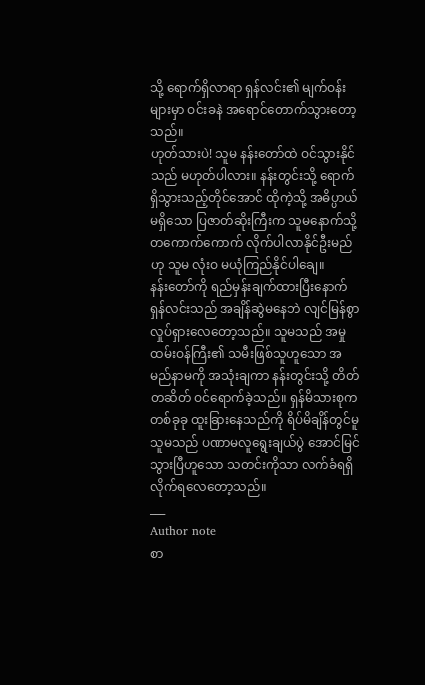သို့ ရောက်ရှိလာရာ ရှန်လင်း၏ မျက်ဝန်းများမှာ ဝင်းခနဲ အရောင်တောက်သွားတော့သည်။
ဟုတ်သားပဲ! သူမ နန်းတော်ထဲ ဝင်သွားနိုင်သည် မဟုတ်ပါလား။ နန်းတွင်းသို့ ရောက်ရှိသွားသည့်တိုင်အောင် ထိုကဲ့သို့ အဓိပ္ပာယ်မရှိသော ပြဇာတ်ဆိုးကြီးက သူမနောက်သို့ တကောက်ကောက် လိုက်ပါလာနိုင်ဦးမည်ဟု သူမ လုံးဝ မယုံကြည်နိုင်ပါချေ။
နန်းတော်ကို ရည်မှန်းချက်ထားပြီးနောက် ရှန်လင်းသည် အချိန်ဆွဲမနေဘဲ လျင်မြန်စွာ လှုပ်ရှားလေတော့သည်။ သူမသည် အမှုထမ်းဝန်ကြီး၏ သမီးဖြစ်သူဟူသော အမည်နာမကို အသုံးချကာ နန်းတွင်းသို့ တိတ်တဆိတ် ဝင်ရောက်ခဲ့သည်။ ရှန်မိသားစုက တစ်ခုခု ထူးခြားနေသည်ကို ရိပ်မိချိန်တွင်မူ သူမသည် ပဏာမလူရွေးချယ်ပွဲ အောင်မြင်သွားပြီဟူသော သတင်းကိုသာ လက်ခံရရှိလိုက်ရလေတော့သည်။
___
Author note
စာ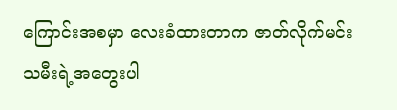ကြောင်းအစမှာ လေးခံထားတာက ဇာတ်လိုက်မင်းသမီးရဲ့အတွေးပါ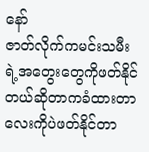နော်
ဇာတ်လိုက်ကမင်းသမီးရဲ့အတွေးတွေကိုဖတ်နိုင်တယ်ဆိုတာကခံထားတာလေးကိုပဲဖတ်နိုင်တာ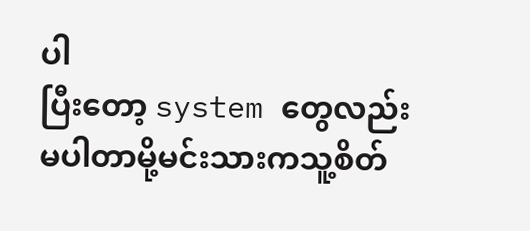ပါ
ပြီးတော့ system တွေလည်းမပါတာမို့မင်းသားကသူ့စိတ်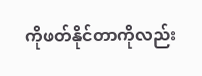ကိုဖတ်နိုင်တာကိုလည်း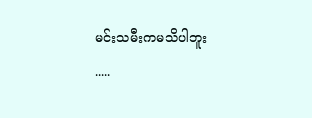မင်းသမီးကမသိပါဘူး
.....